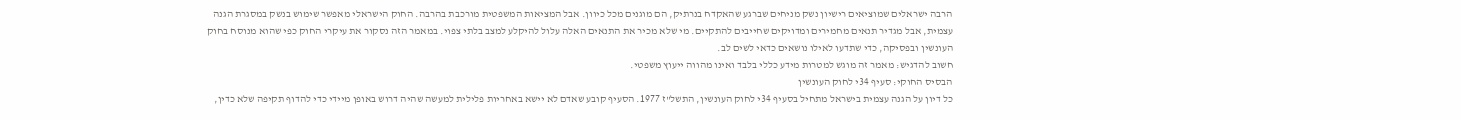הרבה ישראלים שמוציאים רישיון נשק מניחים שברגע שהאקדח בנרתיק, הם מוגנים מכל כיוון. אבל המציאות המשפטית מורכבת בהרבה. החוק הישראלי מאפשר שימוש בנשק במסגרת הגנה עצמית, אבל מגדיר תנאים מחמירים ומדויקים שחייבים להתקיים. מי שלא מכיר את התנאים האלה עלול להיקלע למצב בלתי צפוי. במאמר הזה נסקור את עיקרי החוק כפי שהוא מנוסח בחוק העונשין ובפסיקה, כדי שתדעו לאילו נושאים כדאי לשים לב.
חשוב להדגיש: מאמר זה מוגש למטרות מידע כללי בלבד ואינו מהווה ייעוץ משפטי.
הבסיס החוקי: סעיף 34י לחוק העונשין
כל דיון על הגנה עצמית בישראל מתחיל בסעיף 34י לחוק העונשין, התשל"ז 1977. הסעיף קובע שאדם לא יישא באחריות פלילית למעשה שהיה דרוש באופן מיידי כדי להדוף תקיפה שלא כדין,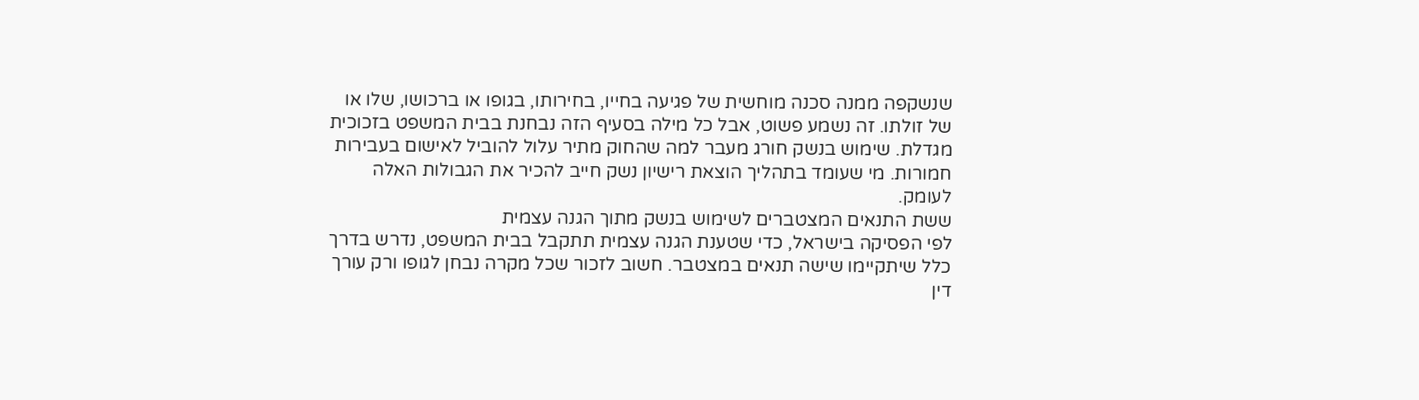שנשקפה ממנה סכנה מוחשית של פגיעה בחייו, בחירותו, בגופו או ברכושו, שלו או של זולתו. זה נשמע פשוט, אבל כל מילה בסעיף הזה נבחנת בבית המשפט בזכוכית מגדלת. שימוש בנשק חורג מעבר למה שהחוק מתיר עלול להוביל לאישום בעבירות חמורות. מי שעומד בתהליך הוצאת רישיון נשק חייב להכיר את הגבולות האלה לעומק.
ששת התנאים המצטברים לשימוש בנשק מתוך הגנה עצמית
לפי הפסיקה בישראל, כדי שטענת הגנה עצמית תתקבל בבית המשפט, נדרש בדרך כלל שיתקיימו שישה תנאים במצטבר. חשוב לזכור שכל מקרה נבחן לגופו ורק עורך דין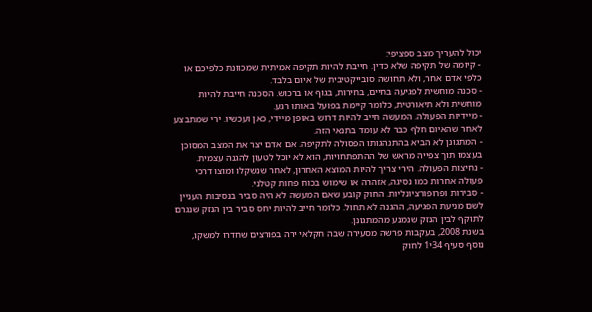יכול להעריך מצב ספציפי:
- קיומה של תקיפה שלא כדין. חייבת להיות תקיפה אמיתית שמכוונת כלפיכם או כלפי אדם אחר, ולא תחושה סובייקטיבית של איום בלבד.
- סכנה מוחשית לפגיעה בחיים, בחירות, בגוף או ברכוש. הסכנה חייבת להיות מוחשית ולא תיאורטית, כלומר קיימת בפועל באותו רגע.
- מיידיות הפעולה. המעשה חייב להיות דרוש באופן מיידי, כאן ועכשיו. ירי שמתבצע לאחר שהאיום חלף כבר לא עומד בתנאי הזה.
- המתגונן לא הביא בהתנהגותו הפסולה לתקיפה. אם אדם יצר את המצב המסוכן בעצמו תוך צפייה מראש של ההתפתחויות, הוא לא יוכל לטעון להגנה עצמית.
- נחיצות הפעולה. הירי צריך להיות המוצא האחרון, לאחר שנשקלו ומוצו דרכי פעולה אחרות כמו נסיגה, אזהרה או שימוש בכוח פחות קטלני.
- סבירות ופרופורציונליות. החוק קובע שאם המעשה לא היה סביר בנסיבות העניין לשם מניעת הפגיעה, ההגנה לא תחול. כלומר חייב להיות יחס סביר בין הנזק שנגרם לתוקף לבין הנזק שנמנע מהמתגונן.
בשנת 2008, בעקבות פרשה מסעירה שבה חקלאי ירה בפורצים שחדרו למשקו, נוסף סעיף 34י1 לחוק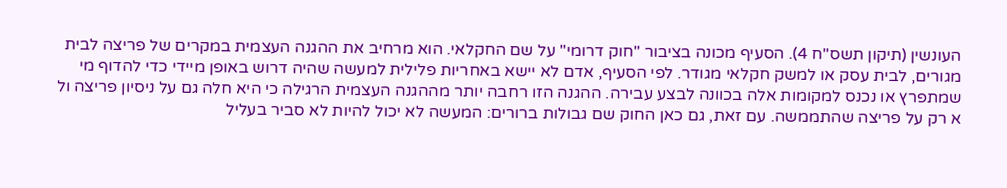העונשין (תיקון תשס"ח 4). הסעיף מכונה בציבור "חוק דרומי" על שם החקלאי. הוא מרחיב את ההגנה העצמית במקרים של פריצה לבית מגורים, לבית עסק או למשק חקלאי מגודר. לפי הסעיף, אדם לא יישא באחריות פלילית למעשה שהיה דרוש באופן מיידי כדי להדוף מי שמתפרץ או נכנס למקומות אלה בכוונה לבצע עבירה. ההגנה הזו רחבה יותר מההגנה העצמית הרגילה כי היא חלה גם על ניסיון פריצה ול
א רק על פריצה שהתממשה. עם זאת, גם כאן החוק שם גבולות ברורים: המעשה לא יכול להיות לא סביר בעליל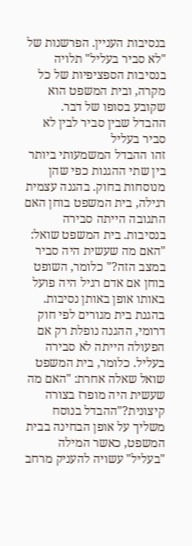בנסיבות העניין. הפרשנות של "לא סביר בעליל" תלויה בנסיבות הספציפיות של כל מקרה, ובית המשפט הוא שקובע בסופו של דבר.
ההבדל שבין סביר לבין לא סביר בעליל
זהו ההבדל המשמעותי ביותר בין שתי ההגנות כפי שהן מנוסחות בחוק. בהגנה עצמית רגילה, בית המשפט בוחן האם התגובה הייתה סבירה בנסיבות. בית המשפט שואל: "האם מה שעשית היה סביר במצב הזה?" כלומר, השופט בוחן אם אדם רגיל היה פועל באותו אופן באותן נסיבות. בהגנת בית מגורים לפי חוק דרומי, ההגנה נופלת רק אם הפעולה הייתה לא סבירה בעליל. כלומר, בית המשפט שואל שאלה אחרת: "האם מה שעשית היה מופרז בצורה קיצונית?"ההבדל בנוסח משליך על אופן הבחינה בבית המשפט, כאשר המילה "בעליל" עשויה להעניק מרחב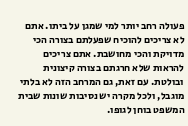פעולה רחב יותר למי שמגן על ביתו. אתם לא צריכים להוכיח שפעלתם בצורה הכי מדויקת והכי מחושבת. אתם צריכים להראות שלא חרגתם בצורה קיצונית ובולטת. עם זאת, גם המרחב הזה לא בלתי מוגבל, ולכל מקרה יש נסיבות שונות שבית המשפט בוחן לגופו.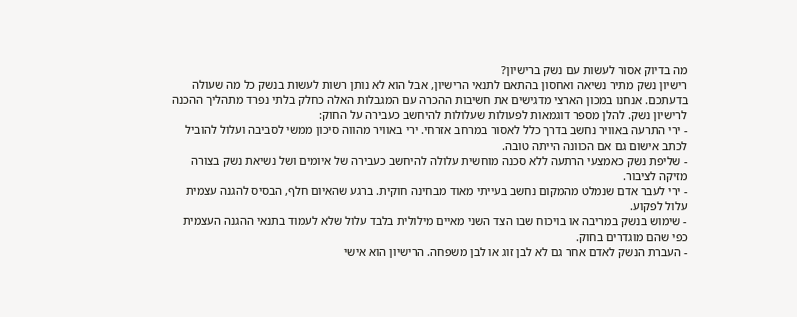מה בדיוק אסור לעשות עם נשק ברישיון?
רישיון נשק מתיר נשיאה ואחסון בהתאם לתנאי הרישיון, אבל הוא לא נותן רשות לעשות בנשק כל מה שעולה בדעתכם. אנחנו במכון הארצי מדגישים את חשיבות ההכרה עם המגבלות האלה כחלק בלתי נפרד מתהליך ההכנה לרישיון נשק. להלן מספר דוגמאות לפעולות שעלולות להיחשב כעבירה על החוק:
- ירי התרעה באוויר נחשב בדרך כלל לאסור במרחב אזרחי. ירי באוויר מהווה סיכון ממשי לסביבה ועלול להוביל לכתב אישום גם אם הכוונה הייתה טובה.
- שליפת נשק כאמצעי הרתעה ללא סכנה מוחשית עלולה להיחשב כעבירה של איומים ושל נשיאת נשק בצורה מזיקה לציבור.
- ירי לעבר אדם שנמלט מהמקום נחשב בעייתי מאוד מבחינה חוקית. ברגע שהאיום חלף, הבסיס להגנה עצמית עלול לפקוע.
- שימוש בנשק במריבה או בויכוח שבו הצד השני מאיים מילולית בלבד עלול שלא לעמוד בתנאי ההגנה העצמית כפי שהם מוגדרים בחוק.
- העברת הנשק לאדם אחר גם לא לבן זוג או לבן משפחה. הרישיון הוא אישי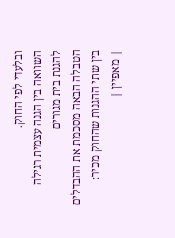ובלעדי לפי החוק.
השוואה בין הגנה עצמית רגילה להגנת בית מגורים
הטבלה הבאה מסכמת את ההבדלים בין שתי ההגנות שהחוק מכיר:
| מאפיין |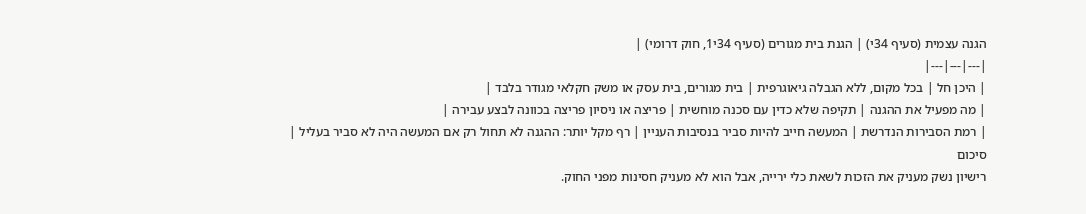הגנה עצמית (סעיף 34י) | הגנת בית מגורים (סעיף 34י1, חוק דרומי) |
|---|---|---|
| היכן חל | בכל מקום, ללא הגבלה גיאוגרפית | בית מגורים, בית עסק או משק חקלאי מגודר בלבד |
| מה מפעיל את ההגנה | תקיפה שלא כדין עם סכנה מוחשית | פריצה או ניסיון פריצה בכוונה לבצע עבירה |
| רמת הסבירות הנדרשת | המעשה חייב להיות סביר בנסיבות העניין | רף מקל יותר: ההגנה לא תחול רק אם המעשה היה לא סביר בעליל |
סיכום
רישיון נשק מעניק את הזכות לשאת כלי ירייה, אבל הוא לא מעניק חסינות מפני החוק.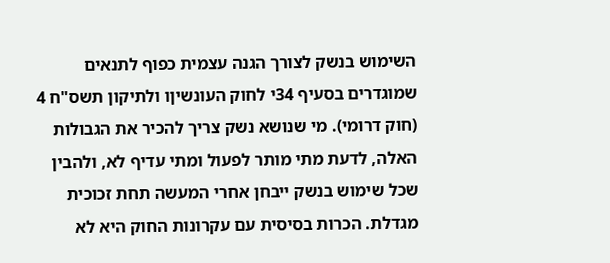השימוש בנשק לצורך הגנה עצמית כפוף לתנאים שמוגדרים בסעיף 34י לחוק העונשיןו ולתיקון תשס"ח 4 (חוק דרומי). מי שנושא נשק צריך להכיר את הגבולות האלה, לדעת מתי מותר לפעול ומתי עדיף לא, ולהבין שכל שימוש בנשק ייבחן אחרי המעשה תחת זכוכית מגדלת. הכרות בסיסית עם עקרונות החוק היא לא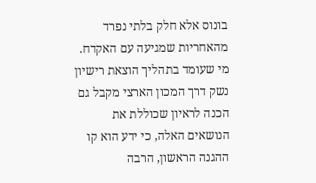בונוס אלא חלק בלתי נפרד מהאחריות שמגיעה עם האקדח. מי שעומד בתהליך הוצאת רישיון נשק דרך המכון הארצי מקבל גם הכנה לראיון שכוללת את הנושאים האלה, כי ידע הוא קו ההגנה הראשון, הרבה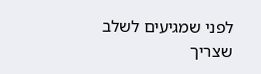לפני שמגיעים לשלב שצריך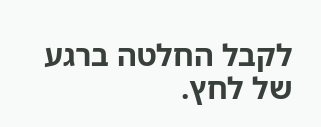לקבל החלטה ברגע של לחץ.